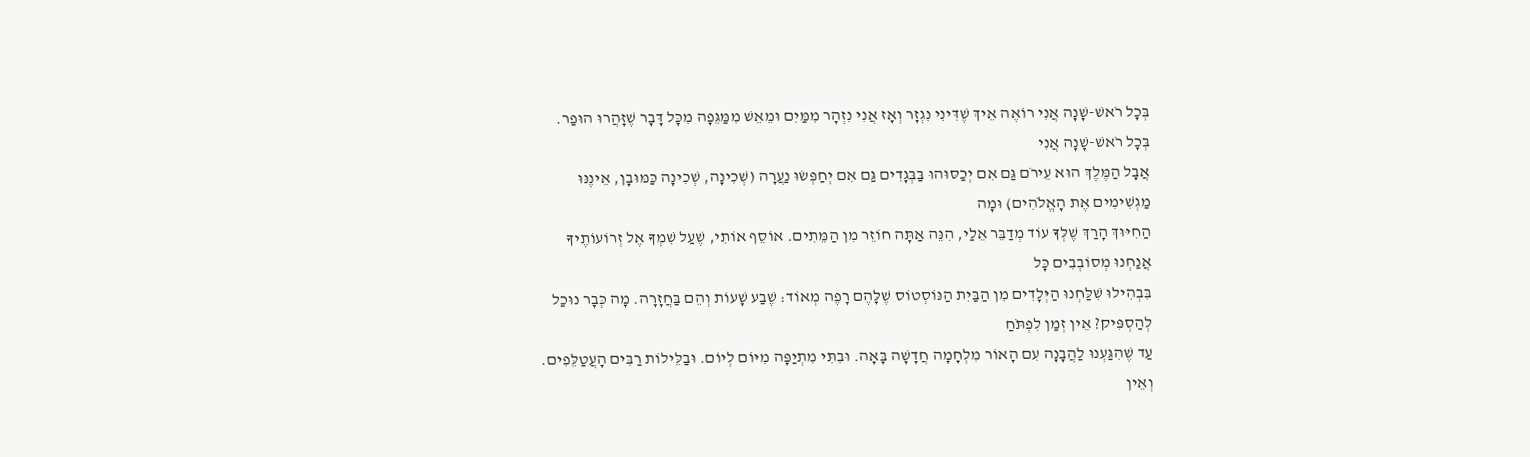בְּכָל רֹאשׁ-שָׁנָה אֲנִי רוֹאֶה אֵיךְ שֶׁדִּינִי נִגְזָר וְאָז אֲנִי נִזְהָר מִמַּיִם וּמֵאֵשׁ מִמַּגֵּפָה מִכָּל דָּבָר שֶׁזָּהֲרוּ הוּפַר. בְּכָל רֹאשׁ-שָׁנָה אֲנִי
אֲבָל הַמֶּלֶךְ הוּא עֵירֹם גַּם אִם יְכַסּוּהוּ בַּבְּגָדִים גַּם אִם יְחַפְּשׂוּ נַעֲרָה (שְׁכִינָה, שְׁכִינָה כַּמּוּבָן, אֵינֶנּוּ מַגְשִׁימִים אֶת הָאֱלֹהִים) וּמָה
הַחִיּוּךְ הָרַךְ שֶׁלְּךָ עוֹד מְדַבֵּר אֵלַי, הִנֵּה אַתָּה חוֹזֵר מִן הַמֵּתִים. אוֹסֵף אוֹתִי, שֶׁעַל שִׁמְךָ אֶל זְרוֹעוֹתֶיךָ אֲנַחְנוּ מְסוֹבְבִים כָּל
בִּבְהִילוּ שִׁלַּחְנוּ הַיְּלָדִים מִן הַבַּיִת הַנּוֹסְטוֹס שֶׁלָּהֶם רָפֶה מְאוֹד: שֶׁבַע שָׁעוֹת וְהֵם בַּחֲזָרָה. מָה כְּבָר נוּכַל לְהַסְפִּיק? אֵין זְמַן לִפְתֹּחַ
עַד שֶׁהִגַּעְנוּ לַהֲבָנָה עִם הָאוֹר מִלְחָמָה חֲדָשָׁה בָּאָה. וּבִתִּי מִתְיַפָּה מִיּוֹם לְיוֹם. וּבַלֵּילוֹת רַבִּים הָעֲטַלֵּפִים. וְאֵין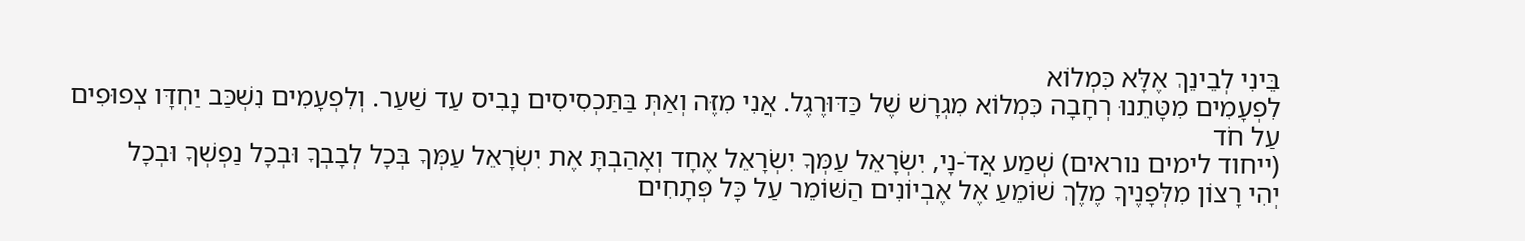בֵּינִי לְבֵינֵךְ אֶלָּא כִּמְלוֹא
לִפְעָמִים מִטָּתֵנוּ רְחָבָה כִּמְלוֹא מִגְרָשׁ שֶׁל כַּדּוּרֶגֶל. אֲנִי מִזֶּה וְאַתְּ בַּתַּכְסִיסִים נָבִיס עַד שַׁעַר. וְלִפְעָמִים נִשְׁכַּב יַחְדָּו צְפוּפִים עַל חֹד
(ייחוד לימים נוראים) שְׁמַע אֲדֹ-נָי, יִשְׂרָאֵל עַמְּךָ יִשְׂרָאֵל אֶחָד וְאָהַבְתָּ אֶת יִשְׂרָאֵל עַמְּךָ בְּכָל לְבָבְךָ וּבְכָל נַפְשְׁךָ וּבְכָל
יְהִי רָצוֹן מִלְּפָנֶיךָ מֶלֶךְ שׁוֹמֵעַ אֶל אֶבְיוֹנִים הַשּׁוֹמֵר עַל כָּל פְּתָחִים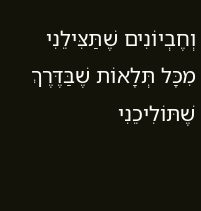וְחֶבְיוֹנִים שֶׁתַּצִּילֵנִי מִכָּל תְּלָאוֹת שֶׁבַּדֶּרֶךְ שֶׁתּוֹלִיכֵנִי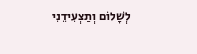לְשָׁלוֹם וְתַצְעִידֵנִי